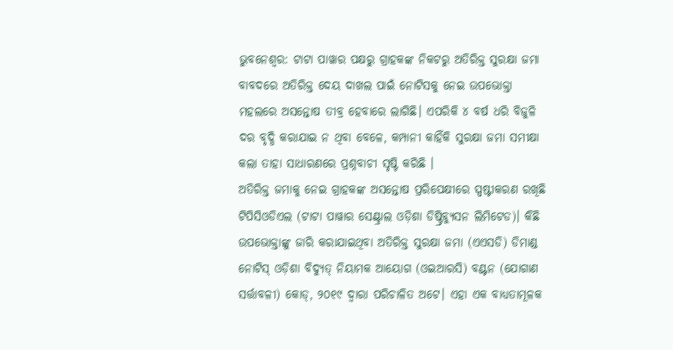ଭୁବନେଶ୍ୱର: ଟାଟା ପାୱାର ପକ୍ଷରୁ ଗ୍ରାହକଙ୍କ ନିକଟରୁ ଅତିରିକ୍ତ ସୁରକ୍ଷା ଜମା ବାବଦରେ ଅତିରିକ୍ତ ଦେୟ ଦାଖଲ ପାଇଁ ନୋଟିସକୁ ନେଇ ଉପଭୋକ୍ତା ମହଲରେ ଅସନ୍ତୋଷ ତୀବ୍ର ହେବାରେ ଲାଗିଛି। ଏପରିକି ୪ ବର୍ଷ ଧରି ବିଜୁଳି ଦର ବୃଦ୍ଧି କରାଯାଇ ନ ଥିବା ବେଳେ, କମ୍ପାନୀ କାହିଁକି ସୁରକ୍ଷା ଜମା ସମୀକ୍ଷା କଲା ତାହା ସାଧାରଣରେ ପ୍ରଶ୍ନବାଚୀ ସୃଷ୍ଟି କରିଛି ।
ଅତିରିକ୍ତ ଜମାକୁ ନେଇ ଗ୍ରାହକଙ୍କ ଅସନ୍ତୋଷ ପ୍ରରିପେକ୍ଷୀରେ ସ୍ପଷ୍ଟୀକରଣ ରଖିଛି ଟିପିସିଓଡିଏଲ (ଟାଟା ପାୱାର ସେଣ୍ଟ୍ରାଲ ଓଡ଼ିଶା ଡିଷ୍ଟ୍ରିବ୍ୟୁସନ ଲିମିଟେଡ)। କିଛି ଉପଭୋକ୍ତାଙ୍କୁ ଜାରି କରାଯାଇଥିବା ଅତିରିକ୍ତ ସୁରକ୍ଷା ଜମା (ଏଏସଡି) ଡିମାଣ୍ଡ ନୋଟିସ୍ ଓଡ଼ିଶା ବିଦ୍ୟୁତ୍ ନିୟାମକ ଆୟୋଗ (ଓଇଆରସି) ବଣ୍ଟନ (ଯୋଗାଣ ସର୍ତ୍ତାବଳୀ) କୋଡ୍, ୨୦୧୯ ଦ୍ୱାରା ପରିଚାଳିତ ଅଟେ। ଏହା ଏକ ବାଧ୍ୟତାମୂଳକ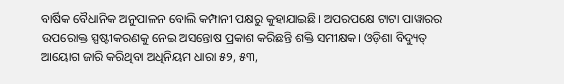ବାର୍ଷିକ ବୈଧାନିକ ଅନୁପାଳନ ବୋଲି କମ୍ପାନୀ ପକ୍ଷରୁ କୁହାଯାଇଛି। ଅପରପକ୍ଷେ ଟାଟା ପାୱାରର ଉପରୋକ୍ତ ସ୍ପଷ୍ଟୀକରଣକୁ ନେଇ ଅସନ୍ତୋଷ ପ୍ରକାଶ କରିଛନ୍ତି ଶକ୍ତି ସମୀକ୍ଷକ। ଓଡ଼ିଶା ବିଦ୍ୟୁତ୍ ଆୟୋଗ ଜାରି କରିଥିବା ଅଧିନିୟମ ଧାରା ୫୨, ୫୩,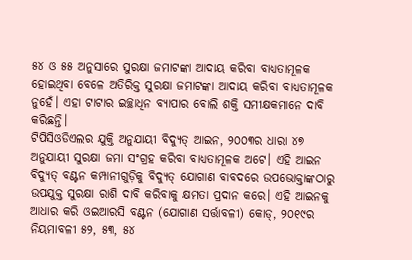୫୪ ଓ ୫୫ ଅନୁସାରେ ସୁରକ୍ଷା ଜମାଟଙ୍କା ଆଦାୟ କରିବା ବାଧ୍ୟତାମୂଳକ ହୋଇଥିବା ବେଳେ ଅତିରିକ୍ତ ସୁରକ୍ଷା ଜମାଟଙ୍କା ଆଦାୟ କରିବା ବାଧ୍ୟତାମୂଳକ ନୁହେଁ। ଏହା ଟାଟାର ଇଚ୍ଛାଧିନ ବ୍ୟାପାର ବୋଲି ଶକ୍ତି ସମୀକ୍ଷକମାନେ ଦାବି କରିଛନ୍ତି।
ଟିପିସିଓଡିଏଲର ଯୁକ୍ତି ଅନୁଯାୟୀ ବିଦ୍ୟୁତ୍ ଆଇନ, ୨୦୦୩ର ଧାରା ୪୭ ଅନୁଯାୟୀ ସୁରକ୍ଷା ଜମା ସଂଗ୍ରହ କରିବା ବାଧ୍ୟତାମୂଳକ ଅଟେ। ଏହି ଆଇନ ବିଦ୍ୟୁତ୍ ବଣ୍ଟନ କମ୍ପାନୀଗୁଡ଼ିକୁ ବିଦ୍ୟୁତ୍ ଯୋଗାଣ ବାବଦରେ ଉପଭୋକ୍ତାଙ୍କଠାରୁ ଉପଯୁକ୍ତ ସୁରକ୍ଷା ରାଶି ଦାବି କରିବାକୁ କ୍ଷମତା ପ୍ରଦାନ କରେ। ଏହି ଆଇନକୁ ଆଧାର କରି ଓଇଆରସି ବଣ୍ଟନ (ଯୋଗାଣ ସର୍ତ୍ତାବଳୀ) କୋଡ୍, ୨୦୧୯ର ନିୟମାବଳୀ ୫୨, ୫୩, ୫୪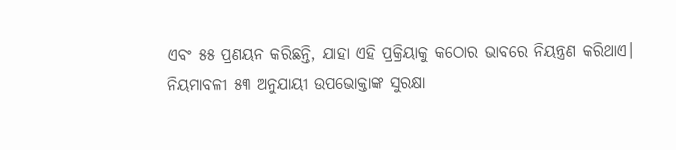ଏବଂ ୫୫ ପ୍ରଣୟନ କରିଛନ୍ତି, ଯାହା ଏହି ପ୍ରକ୍ରିୟାକୁ କଠୋର ଭାବରେ ନିୟନ୍ତ୍ରଣ କରିଥାଏ। ନିୟମାବଳୀ ୫୩ ଅନୁଯାୟୀ ଉପଭୋକ୍ତାଙ୍କ ସୁରକ୍ଷା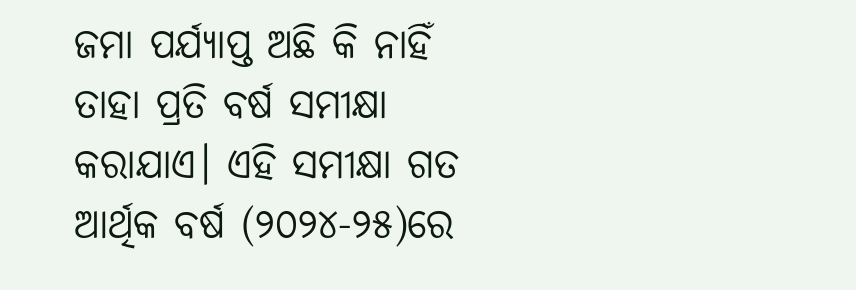ଜମା ପର୍ଯ୍ୟାପ୍ତ ଅଛି କି ନାହିଁ ତାହା ପ୍ରତି ବର୍ଷ ସମୀକ୍ଷା କରାଯାଏ। ଏହି ସମୀକ୍ଷା ଗତ ଆର୍ଥିକ ବର୍ଷ (୨୦୨୪-୨୫)ରେ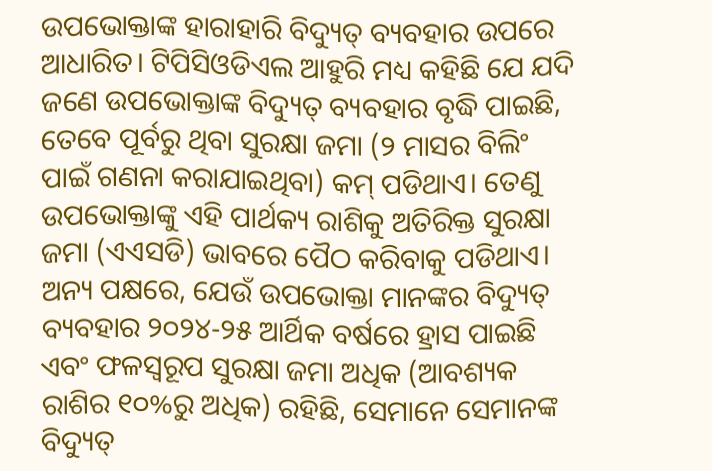ଉପଭୋକ୍ତାଙ୍କ ହାରାହାରି ବିଦ୍ୟୁତ୍ ବ୍ୟବହାର ଉପରେ ଆଧାରିତ। ଟିପିସିଓଡିଏଲ ଆହୁରି ମଧ୍ୟ କହିଛି ଯେ ଯଦି ଜଣେ ଉପଭୋକ୍ତାଙ୍କ ବିଦ୍ୟୁତ୍ ବ୍ୟବହାର ବୃଦ୍ଧି ପାଇଛି, ତେବେ ପୂର୍ବରୁ ଥିବା ସୁରକ୍ଷା ଜମା (୨ ମାସର ବିଲିଂ ପାଇଁ ଗଣନା କରାଯାଇଥିବା) କମ୍ ପଡିଥାଏ। ତେଣୁ ଉପଭୋକ୍ତାଙ୍କୁ ଏହି ପାର୍ଥକ୍ୟ ରାଶିକୁ ଅତିରିକ୍ତ ସୁରକ୍ଷା ଜମା (ଏଏସଡି) ଭାବରେ ପୈଠ କରିବାକୁ ପଡିଥାଏ। ଅନ୍ୟ ପକ୍ଷରେ, ଯେଉଁ ଉପଭୋକ୍ତା ମାନଙ୍କର ବିଦ୍ୟୁତ୍ ବ୍ୟବହାର ୨୦୨୪-୨୫ ଆର୍ଥିକ ବର୍ଷରେ ହ୍ରାସ ପାଇଛି ଏବଂ ଫଳସ୍ୱରୂପ ସୁରକ୍ଷା ଜମା ଅଧିକ (ଆବଶ୍ୟକ ରାଶିର ୧୦%ରୁ ଅଧିକ) ରହିଛି, ସେମାନେ ସେମାନଙ୍କ ବିଦ୍ୟୁତ୍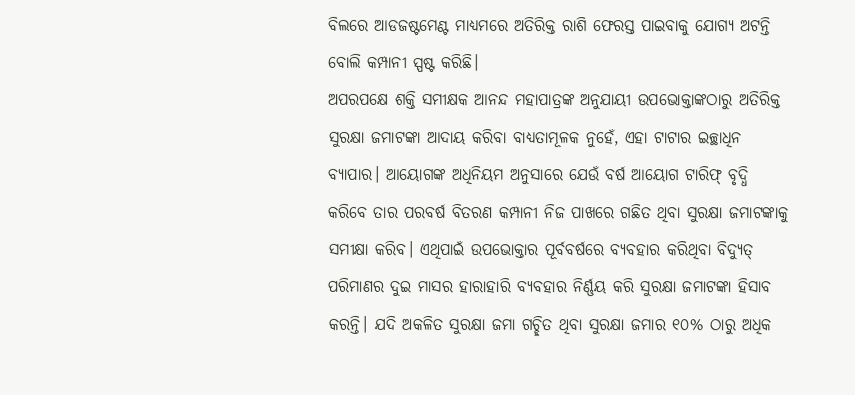ବିଲରେ ଆଡଜଷ୍ଟମେଣ୍ଟ ମାଧ୍ୟମରେ ଅତିରିକ୍ତ ରାଶି ଫେରସ୍ତ ପାଇବାକୁ ଯୋଗ୍ୟ ଅଟନ୍ତି ବୋଲି କମ୍ପାନୀ ସ୍ପଷ୍ଟ କରିଛି।
ଅପରପକ୍ଷେ ଶକ୍ତି ସମୀକ୍ଷକ ଆନନ୍ଦ ମହାପାତ୍ରଙ୍କ ଅନୁଯାୟୀ ଉପଭୋକ୍ତାଙ୍କଠାରୁ ଅତିରିକ୍ତ ସୁରକ୍ଷା ଜମାଟଙ୍କା ଆଦାୟ କରିବା ବାଧ୍ୟତାମୂଳକ ନୁହେଁ, ଏହା ଟାଟାର ଇଚ୍ଛାଧିନ ବ୍ୟାପାର। ଆୟୋଗଙ୍କ ଅଧିନିୟମ ଅନୁସାରେ ଯେଉଁ ବର୍ଷ ଆୟୋଗ ଟାରିଫ୍ ବୃଦ୍ଧି କରିବେ ତାର ପରବର୍ଷ ବିତରଣ କମ୍ପାନୀ ନିଜ ପାଖରେ ଗଛିତ ଥିବା ସୁରକ୍ଷା ଜମାଟଙ୍କାକୁ ସମୀକ୍ଷା କରିବ। ଏଥିପାଇଁ ଉପଭୋକ୍ତାର ପୂର୍ବବର୍ଷରେ ବ୍ୟବହାର କରିଥିବା ବିଦ୍ୟୁତ୍ ପରିମାଣର ଦୁଇ ମାସର ହାରାହାରି ବ୍ୟବହାର ନିର୍ଣ୍ଣୟ କରି ସୁରକ୍ଷା ଜମାଟଙ୍କା ହିସାବ କରନ୍ତି। ଯଦି ଅକଳିତ ସୁରକ୍ଷା ଜମା ଗଚ୍ଛିତ ଥିବା ସୁରକ୍ଷା ଜମାର ୧୦% ଠାରୁ ଅଧିକ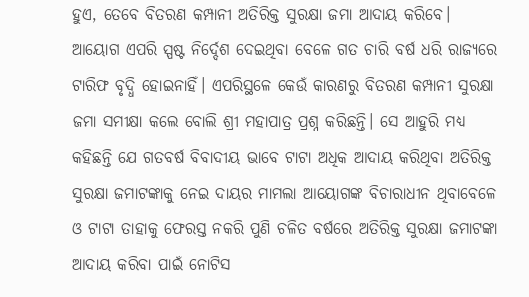ହୁଏ, ତେବେ ବିତରଣ କମ୍ପାନୀ ଅତିରିକ୍ତ ସୁରକ୍ଷା ଜମା ଆଦାୟ କରିବେ। ଆୟୋଗ ଏପରି ସ୍ପଷ୍ଟ ନିର୍ଦ୍ଦେଶ ଦେଇଥିବା ବେଳେ ଗତ ଚାରି ବର୍ଷ ଧରି ରାଜ୍ୟରେ ଟାରିଫ ବୃଦ୍ଧି ହୋଇନାହିଁ। ଏପରିସ୍ଥଳେ କେଉଁ କାରଣରୁ ବିତରଣ କମ୍ପାନୀ ସୁରକ୍ଷା ଜମା ସମୀକ୍ଷା କଲେ ବୋଲି ଶ୍ରୀ ମହାପାତ୍ର ପ୍ରଶ୍ନ କରିଛନ୍ତି। ସେ ଆହୁରି ମଧ୍ୟ କହିଛନ୍ତି ଯେ ଗତବର୍ଷ ବିବାଦୀୟ ଭାବେ ଟାଟା ଅଧିକ ଆଦାୟ କରିଥିବା ଅତିରିକ୍ତ ସୁରକ୍ଷା ଜମାଟଙ୍କାକୁ ନେଇ ଦାୟର ମାମଲା ଆୟୋଗଙ୍କ ବିଚାରାଧୀନ ଥିବାବେଳେ ଓ ଟାଟା ତାହାକୁ ଫେରସ୍ତ ନକରି ପୁଣି ଚଳିତ ବର୍ଷରେ ଅତିରିକ୍ତ ସୁରକ୍ଷା ଜମାଟଙ୍କା ଆଦାୟ କରିବା ପାଇଁ ନୋଟିସ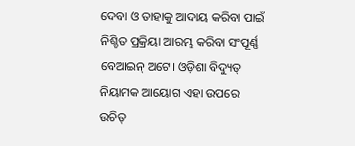ଦେବା ଓ ତାହାକୁ ଆଦାୟ କରିବା ପାଇଁ ନିଶ୍ଚିତ ପ୍ରକ୍ରିୟା ଆରମ୍ଭ କରିବା ସଂପୂର୍ଣ୍ଣ ବେଆଇନ୍ ଅଟେ। ଓଡ଼ିଶା ବିଦ୍ୟୁତ୍ ନିୟାମକ ଆୟୋଗ ଏହା ଉପରେ ଉଚିତ୍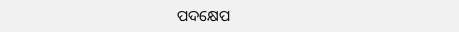ପଦକ୍ଷେପ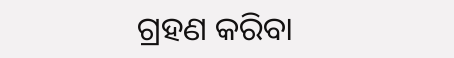ଗ୍ରହଣ କରିବା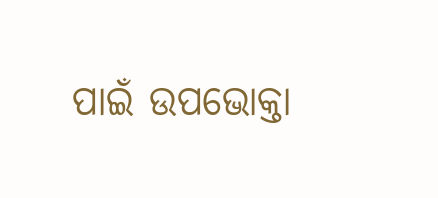ପାଇଁ ଉପଭୋକ୍ତା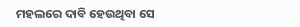ମହଲରେ ଦାବି ହେଉଥିବା ସେ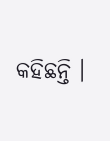କହିଛନ୍ତି ।